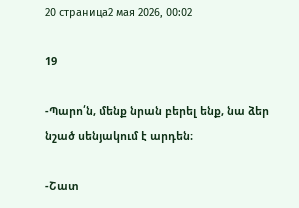20 страница2 мая 2026, 00:02

19

-Պարո՛ն, մենք նրան բերել ենք, նա ձեր նշած սենյակում է արդեն։

-Շատ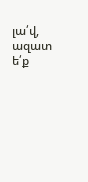լա՛վ, ազատ ե՛ք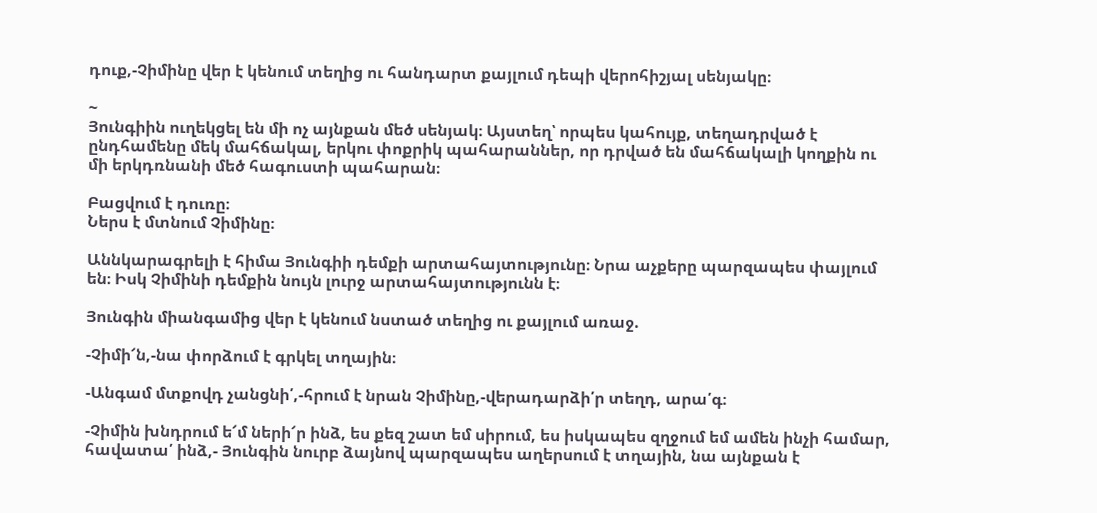դուք,-Չիմինը վեր է կենում տեղից ու հանդարտ քայլում դեպի վերոհիշյալ սենյակը։

~
Յունգիին ուղեկցել են մի ոչ այնքան մեծ սենյակ։ Այստեղ՝ որպես կահույք, տեղադրված է ընդհամենը մեկ մահճակալ, երկու փոքրիկ պահարաններ, որ դրված են մահճակալի կողքին ու մի երկդռնանի մեծ հագուստի պահարան։

Բացվում է դուռը։
Ներս է մտնում Չիմինը։

Աննկարագրելի է հիմա Յունգիի դեմքի արտահայտությունը։ Նրա աչքերը պարզապես փայլում են։ Իսկ Չիմինի դեմքին նույն լուրջ արտահայտությունն է։

Յունգին միանգամից վեր է կենում նստած տեղից ու քայլում առաջ.

-Չիմի՜ն,-նա փորձում է գրկել տղային։

-Անգամ մտքովդ չանցնի՛,-հրում է նրան Չիմինը,-վերադարձի՛ր տեղդ, արա՛գ։

-Չիմին խնդրում ե՜մ ների՜ր ինձ, ես քեզ շատ եմ սիրում, ես իսկապես զղջում եմ ամեն ինչի համար, հավատա՛ ինձ,- Յունգին նուրբ ձայնով պարզապես աղերսում է տղային, նա այնքան է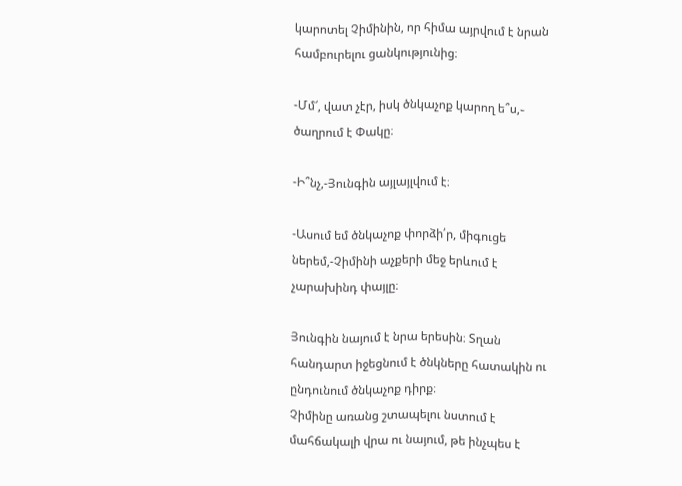կարոտել Չիմինին, որ հիմա այրվում է նրան համբուրելու ցանկությունից։

-Մմ՜, վատ չէր, իսկ ծնկաչոք կարող ե՞ս,֊  ծաղրում է Փակը։

-Ի՞նչ,-Յունգին այլայլվում է։

-Ասում եմ ծնկաչոք փորձի՛ր, միգուցե ներեմ,-Չիմինի աչքերի մեջ երևում է չարախինդ փայլը։

Յունգին նայում է նրա երեսին։ Տղան հանդարտ իջեցնում է ծնկները հատակին ու ընդունում ծնկաչոք դիրք։
Չիմինը առանց շտապելու նստում է մահճակալի վրա ու նայում, թե ինչպես է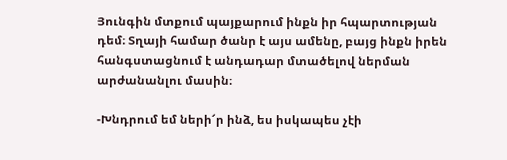Յունգին մտքում պայքարում ինքն իր հպարտության դեմ։ Տղայի համար ծանր է այս ամենը, բայց ինքն իրեն հանգստացնում է անդադար մտածելով ներման արժանանլու մասին։

-Խնդրում եմ ների՜ր ինձ, ես իսկապես չէի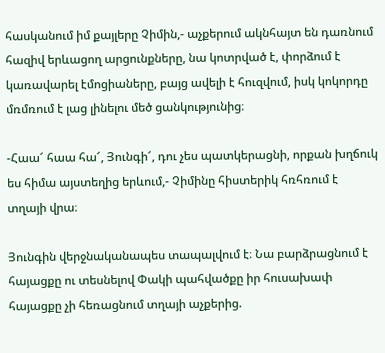հասկանում իմ քայլերը Չիմին,- աչքերում ակնհայտ են դառնում հազիվ երևացող արցունքները, նա կոտրված է, փորձում է կառավարել էմոցիաները, բայց ավելի է հուզվում, իսկ կոկորդը մռմռում է լաց լինելու մեծ ցանկությունից։

-Հաա՜ հաա հա՜, Յունգի՜, դու չես պատկերացնի, որքան խղճուկ ես հիմա այստեղից երևում,- Չիմինը հիստերիկ հռհռում է տղայի վրա։

Յունգին վերջնականապես տապալվում է։ Նա բարձրացնում է հայացքը ու տեսնելով Փակի պահվածքը իր հուսախափ հայացքը չի հեռացնում տղայի աչքերից.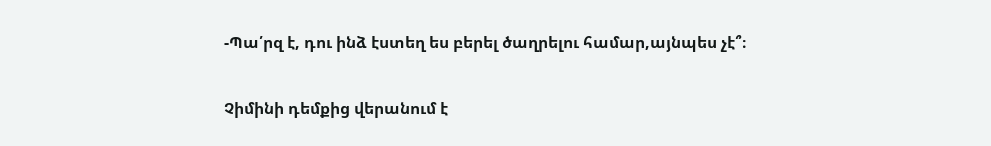-Պա՛րզ է, դու ինձ էստեղ ես բերել ծաղրելու համար,այնպես չէ՞։

Չիմինի դեմքից վերանում է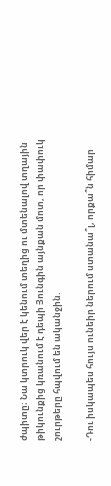ժպիտը։ Նա կտրուկ վեր է կենում տեղից ու մտենալով տղային թիկունքից կռանում է դեպի Յունգին այնքան մոտ, որ փափուկ շուրթերը հպվում են ականջին.

-Դու իսկապես հույս ունեիր ներում ստանա՞լ, որքա՞ն հիմար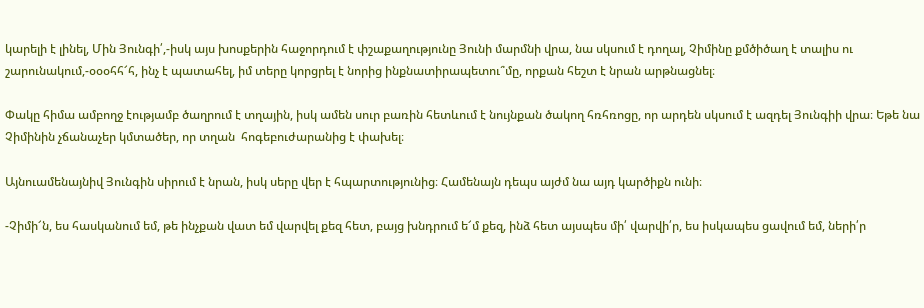կարելի է լինել, Մին Յունգի՛,-իսկ այս խոսքերին հաջորդում է փշաքաղությունը Յունի մարմնի վրա, նա սկսում է դողալ, Չիմինը քմծիծաղ է տալիս ու շարունակում,-օօօհհ՜հ, ինչ է պատահել, իմ տերը կորցրել է նորից ինքնատիրապետու՞մը, որքան հեշտ է նրան արթնացնել։

Փակը հիմա ամբողջ էությամբ ծաղրում է տղային, իսկ ամեն սուր բառին հետևում է նույնքան ծակող հռհռոցը, որ արդեն սկսում է ազդել Յունգիի վրա։ Եթե նա Չիմինին չճանաչեր կմտածեր, որ տղան  հոգեբուժարանից է փախել։

Այնուամենայնիվ Յունգին սիրում է նրան, իսկ սերը վեր է հպարտությունից։ Համենայն դեպս այժմ նա այդ կարծիքն ունի։

-Չիմի՜ն, ես հասկանում եմ, թե ինչքան վատ եմ վարվել քեզ հետ, բայց խնդրում ե՜մ քեզ, ինձ հետ այսպես մի՛ վարվի՛ր, ես իսկապես ցավում եմ, ների՛ր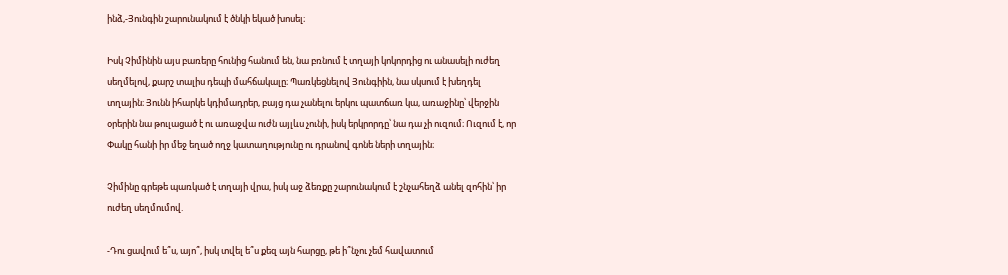ինձ,-Յունգին շարունակում է ծնկի եկած խոսել։

Իսկ Չիմինին այս բառերը հունից հանում են, նա բռնում է տղայի կոկորդից ու անասելի ուժեղ սեղմելով, քարշ տալիս դեպի մահճակալը։ Պառկեցնելով Յունգիին, նա սկսում է խեղդել տղային։ Յունն իհարկե կդիմադրեր, բայց դա չանելու երկու պատճառ կա, առաջինը՝ վերջին օրերին նա թուլացած է ու առաջվա ուժն այլևս չունի, իսկ երկրորդը՝ նա դա չի ուզում։ Ուզում է, որ Փակը հանի իր մեջ եղած ողջ կատաղությունը ու դրանով գոնե ների տղային։

Չիմինը գրեթե պառկած է տղայի վրա, իսկ աջ ձեռքը շարունակում է շնչահեղձ անել զոհին՝ իր ուժեղ սեղմումով.

-Դու ցավում ե՞ս, այո՞, իսկ տվել ե՞ս քեզ այն հարցը, թե ի՞նչու չեմ հավատում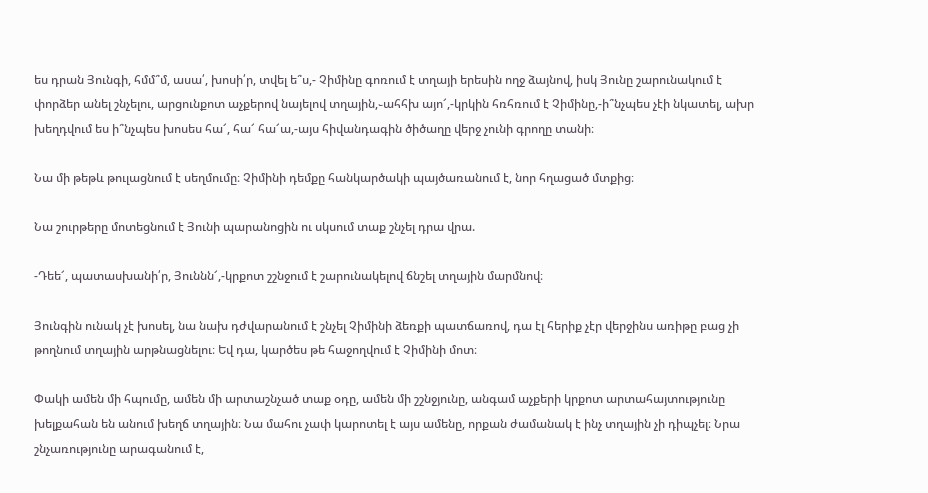ես դրան Յունգի, հմմ՞մ, ասա՛, խոսի՛ր, տվել ե՞ս,- Չիմինը գոռում է տղայի երեսին ողջ ձայնով, իսկ Յունը շարունակում է փորձեր անել շնչելու, արցունքոտ աչքերով նայելով տղային,֊ահհխ այո՜,-կրկին հռհռում է Չիմինը,-ի՞նչպես չէի նկատել, ախր խեղդվում ես ի՞նչպես խոսես հա՜, հա՜ հա՜ա,-այս հիվանդագին ծիծաղը վերջ չունի գրողը տանի։

Նա մի թեթև թուլացնում է սեղմումը։ Չիմինի դեմքը հանկարծակի պայծառանում է, նոր հղացած մտքից։

Նա շուրթերը մոտեցնում է Յունի պարանոցին ու սկսում տաք շնչել դրա վրա.

-Դեե՜, պատասխանի՛ր, Յուննն՜,-կրքոտ շշնջում է շարունակելով ճնշել տղային մարմնով։

Յունգին ունակ չէ խոսել, նա նախ դժվարանում է շնչել Չիմինի ձեռքի պատճառով, դա էլ հերիք չէր վերջինս առիթը բաց չի թողնում տղային արթնացնելու։ Եվ դա, կարծես թե հաջողվում է Չիմինի մոտ։

Փակի ամեն մի հպումը, ամեն մի արտաշնչած տաք օդը, ամեն մի շշնջյունը, անգամ աչքերի կրքոտ արտահայտությունը խելքահան են անում խեղճ տղային։ Նա մահու չափ կարոտել է այս ամենը, որքան ժամանակ է ինչ տղային չի դիպչել։ Նրա շնչառությունը արագանում է,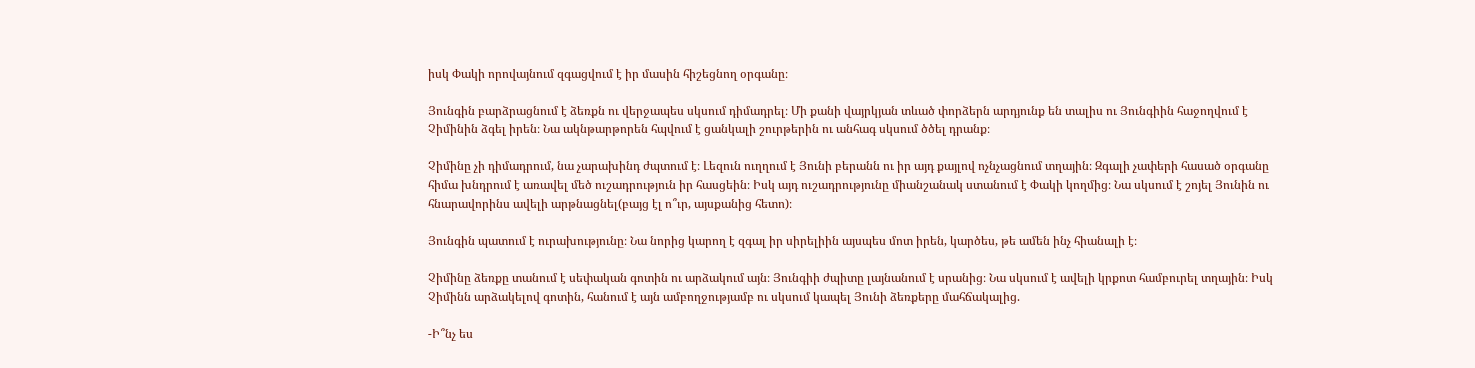իսկ Փակի որովայնում զգացվում է իր մասին հիշեցնող օրգանը։

Յունգին բարձրացնում է ձեռքն ու վերջապես սկսում դիմադրել։ Մի քանի վայրկյան տևած փորձերն արդյունք են տալիս ու Յունգիին հաջողվում է Չիմինին ձգել իրեն։ Նա ակնթարթորեն հպվում է ցանկալի շուրթերին ու անհագ սկսում ծծել դրանք։

Չիմինը չի դիմադրում, նա չարախինդ ժպտում է։ Լեզուն ուղղում է Յունի բերանն ու իր այդ քայլով ոչնչացնում տղային։ Զգալի չափերի հասած օրգանը հիմա խնդրում է առավել մեծ ուշադրություն իր հասցեին։ Իսկ այդ ուշադրությունը միանշանակ ստանում է Փակի կողմից։ Նա սկսում է շոյել Յունին ու հնարավորինս ավելի արթնացնել(բայց էլ ո՞ւր, այսքանից հետո)։

Յունգին պատում է ուրախությունը։ Նա նորից կարող է զգալ իր սիրելիին այսպես մոտ իրեն, կարծես, թե ամեն ինչ հիանալի է։

Չիմինը ձեռքը տանում է սեփական գոտին ու արձակում այն։ Յունգիի ժպիտը լայնանում է սրանից։ Նա սկսում է ավելի կրքոտ համբուրել տղային։ Իսկ Չիմինն արձակելով գոտին, հանում է այն ամբողջությամբ ու սկսում կապել Յունի ձեռքերը մահճակալից.

-Ի՞նչ ես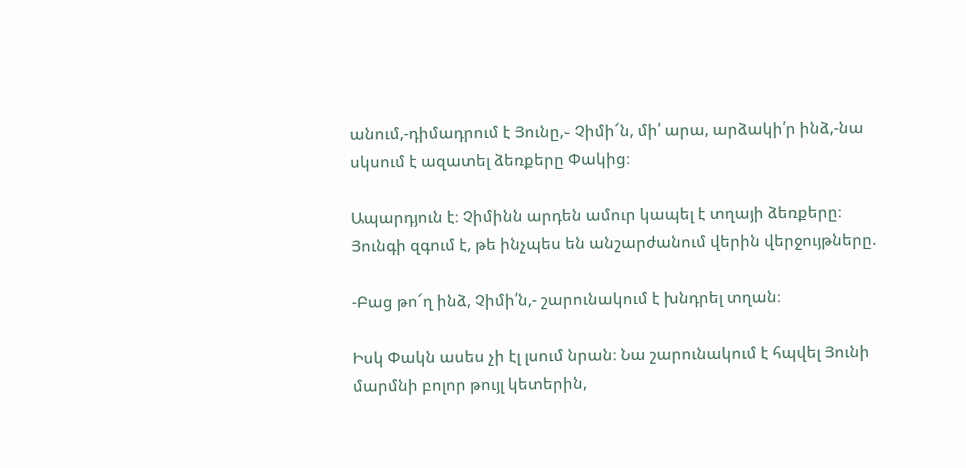անում,-դիմադրում է Յունը,֊ Չիմի՜ն, մի՛ արա, արձակի՛ր ինձ,-նա սկսում է ազատել ձեռքերը Փակից։

Ապարդյուն է։ Չիմինն արդեն ամուր կապել է տղայի ձեռքերը։ Յունգի զգում է, թե ինչպես են անշարժանում վերին վերջույթները.

-Բաց թո՜ղ ինձ, Չիմի՛ն,- շարունակում է խնդրել տղան։

Իսկ Փակն ասես չի էլ լսում նրան։ Նա շարունակում է հպվել Յունի մարմնի բոլոր թույլ կետերին,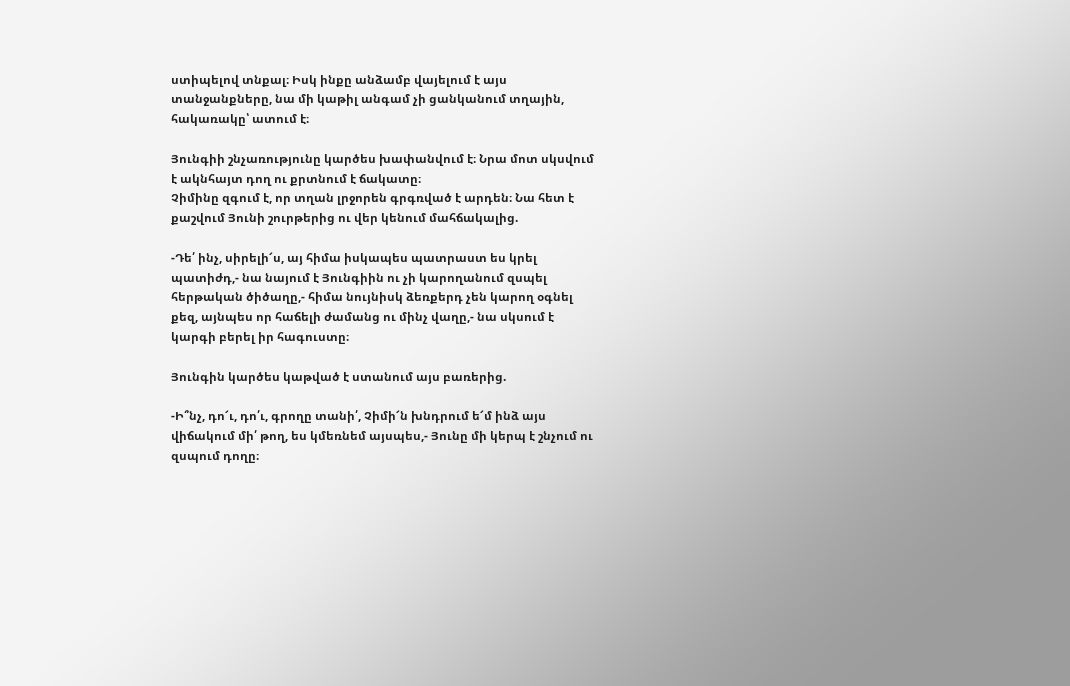ստիպելով տնքալ։ Իսկ ինքը անձամբ վայելում է այս տանջանքները, նա մի կաթիլ անգամ չի ցանկանում տղային, հակառակը՝ ատում է։

Յունգիի շնչառությունը կարծես խափանվում է։ Նրա մոտ սկսվում է ակնհայտ դող ու քրտնում է ճակատը։
Չիմինը զգում է, որ տղան լրջորեն գրգռված է արդեն։ Նա հետ է քաշվում Յունի շուրթերից ու վեր կենում մահճակալից.

-Դե՛ ինչ, սիրելի՜ս, այ հիմա իսկապես պատրաստ ես կրել պատիժդ,- նա նայում է Յունգիին ու չի կարողանում զսպել հերթական ծիծաղը,- հիմա նույնիսկ ձեռքերդ չեն կարող օգնել քեզ, այնպես որ հաճելի ժամանց ու մինչ վաղը,- նա սկսում է կարգի բերել իր հագուստը։

Յունգին կարծես կաթված է ստանում այս բառերից.

-Ի՞նչ, դո՜ւ, դո՛ւ, գրողը տանի՛, Չիմի՜ն խնդրում ե՜մ ինձ այս վիճակում մի՛ թող, ես կմեռնեմ այսպես,- Յունը մի կերպ է շնչում ու զսպում դողը։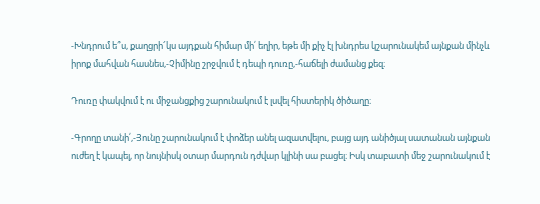-Խնդրում ե՞ս, քաղցրի՜կս այդքան հիմար մի՛ եղիր, եթե մի քիչ էլ խնդրես կշարունակեմ այնքան մինչև իրոք մահվան հասնես,-Չիմինը շրջվում է դեպի դուռը,-հաճելի ժամանց քեզ։

Դուռը փակվում է ու միջանցքից շարունակում է լսվել հիստերիկ ծիծաղը։

-Գրողը տանի՛,-Յունը շարունակում է փոձեր անել ազատվելու, բայց այդ անիծյալ սատանան այնքան ուժեղ է կապել, որ նույնիսկ օտար մարդուն դժվար կլինի սա բացել։ Իսկ տաբատի մեջ շարունակում է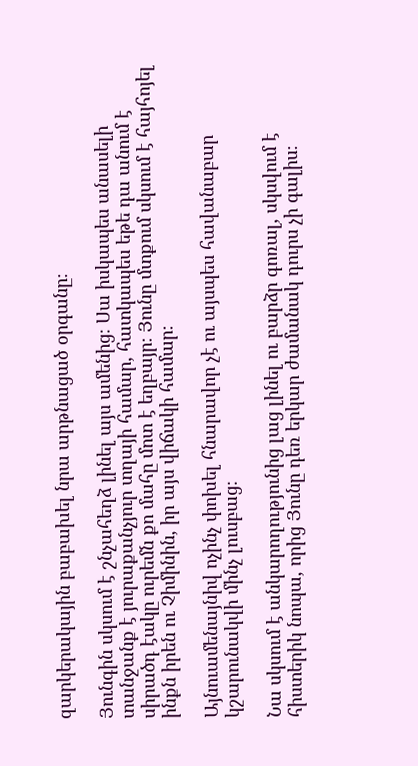զարկերակային բաբախել նրա արթնացած օրգանը։

Յունգին սկսում է շնչահեղձ լինել այս ամենից։ Սա իսկապես անասելի տանջանք է յուրաքանչյուր տղայի համար, հատկապես եթե դա անում է սիրածդ էակը ուրեմն քո մահը մոտ է եղբայր։ Յունը մտքում սկսում է հայհոյել ինքն իրեն ու Չիմինին, իր այս վիճակի համար։

Այնուամենայնիվ ոչինչ փոխել հնարավոր չէ ու այսպես հավանաբար կշարունակվի մինչ լուսբաց։

Նա սկսում է անկարողությունից լաց լինել ու բարձր գոռալ, սկսվում է հիստերիկ նոպա, որից Յունը դեռ երկար ժամանակ դուրս չի գալիս։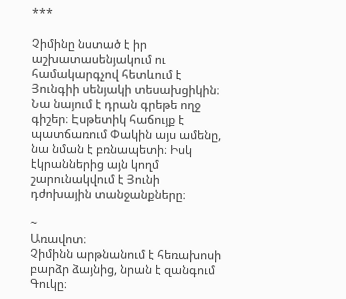***

Չիմինը նստած է իր աշխատասենյակում ու համակարգչով հետևում է Յունգիի սենյակի տեսախցիկին։ Նա նայում է դրան գրեթե ողջ գիշեր։ Էսթետիկ հաճույք է պատճառում Փակին այս ամենը, նա նման է բռնապետի։ Իսկ էկրաններից այն կողմ շարունակվում է Յունի դժոխային տանջանքները։

~
Առավոտ։
Չիմինն արթնանում է հեռախոսի բարձր ձայնից, նրան է զանգում Գուկը։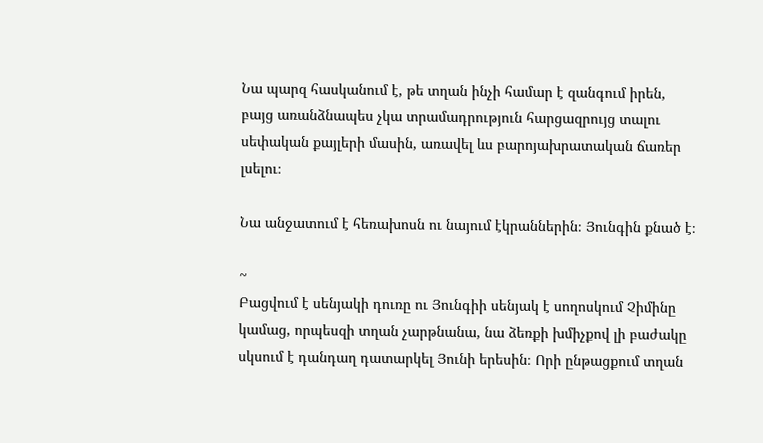Նա պարզ հասկանում է, թե տղան ինչի համար է զանգում իրեն, բայց առանձնապես չկա տրամադրություն հարցազրույց տալու սեփական քայլերի մասին, առավել ևս բարոյախրատական ճառեր լսելու։

Նա անջատում է հեռախոսն ու նայում էկրաններին։ Յունգին քնած է։

~
Բացվում է սենյակի դուռը ու Յունգիի սենյակ է սողոսկում Չիմինը կամաց, որպեսզի տղան չարթնանա, նա ձեռքի խմիչքով լի բաժակը սկսում է դանդաղ դատարկել Յունի երեսին։ Որի ընթացքում տղան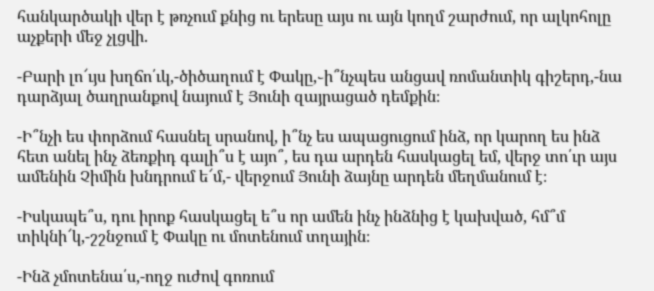հանկարծակի վեր է թռչում քնից ու երեսը այս ու այն կողմ շարժում, որ ալկոհոլը աչքերի մեջ չլցվի.

-Բարի լո՜ւյս խղճո՛ւկ,-ծիծաղում է Փակը,֊ի՞նչպես անցավ ռոմանտիկ գիշերդ,-նա դարձյալ ծաղրանքով նայում է Յունի զայրացած դեմքին։

-Ի՞նչի ես փորձում հասնել սրանով, ի՞նչ ես ապացուցում ինձ, որ կարող ես ինձ հետ անել ինչ ձեռքիդ գալի՞ս է այո՞, ես դա արդեն հասկացել եմ, վերջ տո՛ւր այս ամենին Չիմին խնդրում ե՜մ,- վերջում Յունի ձայնը արդեն մեղմանում է։

-Իսկապե՞ս, դու իրոք հասկացել ե՞ս որ ամեն ինչ ինձնից է կախված, հմ՞մ տիկնի՜կ,-շշնջում է Փակը ու մոտենում տղային։

-Ինձ չմոտենա՛ս,-ողջ ուժով գոռում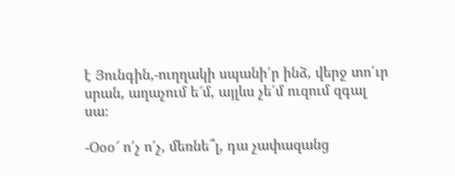է Յունգին,-ուղղակի սպանի՛ր ինձ, վերջ տո՛ւր սրան, աղաչում ե՜մ, այլևս չե՛մ ուզում զգալ սա։

-Օօօ՜ ո՛չ ո՛չ, մեռնե՞լ, դա չափազանց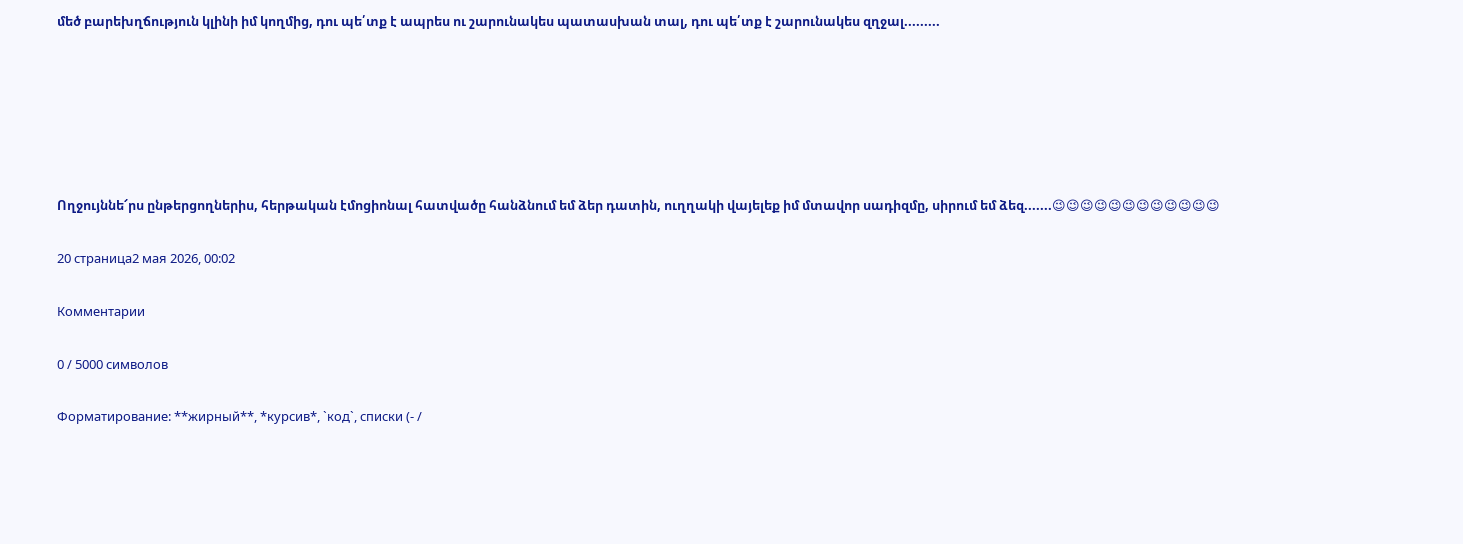մեծ բարեխղճություն կլինի իմ կողմից, դու պե՛տք է ապրես ու շարունակես պատասխան տալ, դու պե՛տք է շարունակես զղջալ.........






Ողջույննե՜րս ընթերցողներիս, հերթական էմոցիոնալ հատվածը հանձնում եմ ձեր դատին, ուղղակի վայելեք իմ մտավոր սադիզմը, սիրում եմ ձեզ.......😉😉😉😉😉😉😉😉😉😉😉😉

20 страница2 мая 2026, 00:02

Комментарии

0 / 5000 символов

Форматирование: **жирный**, *курсив*, `код`, списки (- /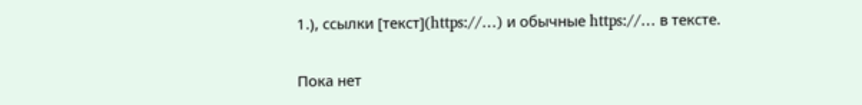1.), ссылки [текст](https://…) и обычные https://… в тексте.

Пока нет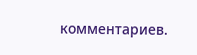комментариев.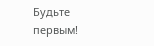Будьте первым!